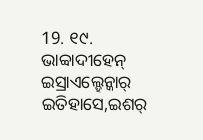19. ୧୯. ଭାବ୍ବାଦୀହେନ୍
ଇସ୍ରାଏଲ୍ହେନ୍କାର୍ ଇତିହାସେ,ଇଶର୍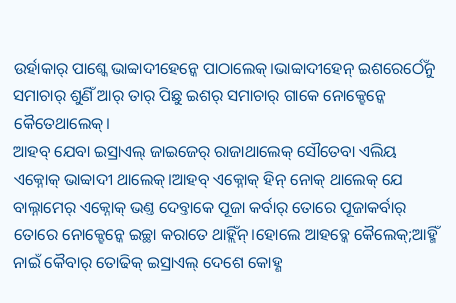ଉର୍ହାକାର୍ ପାଶ୍କେ ଭାବ୍ବାଦୀହେନ୍କେ ପାଠାଲେକ୍।ଭାବ୍ବାଦୀହେନ୍ ଇଶରେର୍ଠେଁନୁ ସମାଚାର୍ ଶୁଣିଁ ଆର୍ ତାର୍ ପିଛୁ ଇଶର୍ ସମାଚାର୍ ଗାକେ ନୋକ୍ହେନ୍କେ କୈତେଥାଲେକ୍।
ଆହବ୍ ଯେବା ଇସ୍ରାଏଲ୍ ଜାଇଜେର୍ ରାଜାଥାଲେକ୍ ସୌତେବା ଏଲିୟ ଏକ୍ନୋକ୍ ଭାବ୍ବାଦୀ ଥାଲେକ୍।ଆହବ୍ ଏକ୍ନୋକ୍ ହିନ୍ ନୋକ୍ ଥାଲେକ୍ ଯେ ବାଲ୍ନାମେର୍ ଏକ୍ନୋକ୍ ଭଣ୍ତ ଦେବ୍ତାକେ ପୂଜା କର୍ବାର୍ ତୋରେ ପୂଜାକର୍ବାର୍ ତୋରେ ନୋକ୍ହେନ୍କେ ଇଚ୍ଛା କରାତେ ଥାହ୍ଲିଁନ୍।ହୋଲେ ଆହବ୍କେ କୈଲେକ୍;ଆହ୍ମିଁ ନାଇଁ କୈବାର୍ ତୋଢିକ୍ ଇସ୍ରାଏଲ୍ ଦେଶେ କୋହ୍ଣ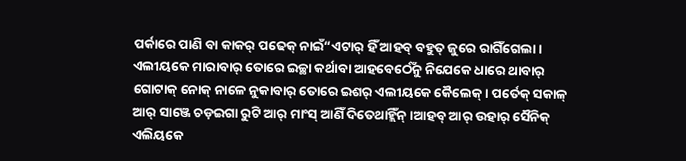ପର୍କାରେ ପାଣି ବା କାକର୍ ପଢେକ୍ ନାଇଁ“ଏଟାର୍ ହିଁ ଆହବ୍ ବହୁତ୍ ଜୁରେ ରାଗିଁଗେଲା।
ଏଲୀୟକେ ମାରାବାର୍ ତୋରେ ଇଚ୍ଛା କର୍ଥାବା ଆହବେର୍ଠେଁନୁ ନିଯେକେ ଧାରେ ଥାବାର୍ ଗୋଟାକ୍ ନୋକ୍ ନାଳେ ନୁକାବାର୍ ତୋରେ ଇଶର୍ ଏଲୀୟକେ କୈଲେକ୍। ପର୍ତେକ୍ ସକାଳ୍ ଆର୍ ସାଞ୍ଜେ ଚଡ଼ଇଗା ରୁଟି ଆର୍ ମାଂସ୍ ଆଣିଁ ଦିତେଥାହ୍ଲିଁନ୍।ଆହବ୍ ଆର୍ ଉହାର୍ ସୈନିକ୍ ଏଲିୟକେ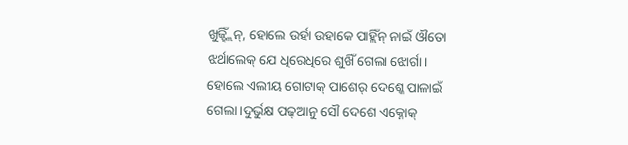ଖୁଜ୍ହ୍ଲିଁନ୍, ହୋଲେ ଉର୍ହା ଉହାକେ ପାହ୍ଲିଁନ୍ ନାଇଁ ଔତୋ ଝର୍ଥାଲେକ୍ ଯେ ଧିରେଧିରେ ଶୁଖିଁ ଗେଲା ଝୋର୍ଗା।
ହୋଲେ ଏଲୀୟ ଗୋଟାକ୍ ପାଶେର୍ ଦେଶ୍କେ ପାଳାଇଁ ଗେଲା।ଦୁର୍ଭୁକ୍ଷ ପଢ୍ଆନୁ ସୌ ଦେଶେ ଏକ୍ନୋକ୍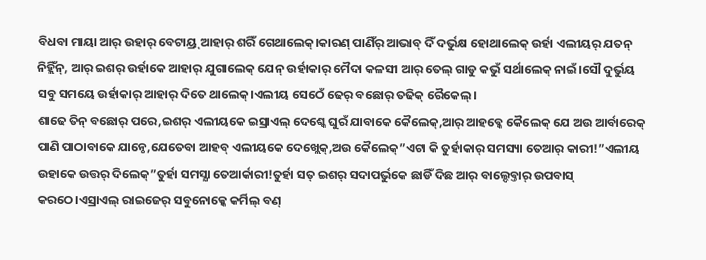ବିଧବା ମାୟା ଆର୍ ଉହାର୍ ବେଟାୟ୍ର୍ ଆହାର୍ ଶରିଁ ଗେଥାଲେକ୍।କାରଣ୍ ପାଣିଁର୍ ଆଭାବ୍ ଦିଁ ଦର୍ଭୁକ୍ଷ ହୋଥାଲେକ୍ ଉର୍ହା ଏଲୀୟର୍ ଯତନ୍ ନିହ୍ଲିଁନ୍, ଆର୍ ଇଶର୍ ଉର୍ହାକେ ଆହାର୍ ଯୁଗାଲେକ୍ ଯେନ୍ ଉର୍ହାକାର୍ ମୈଦା କଳସୀ ଆର୍ ତେଲ୍ ଗାଡୁ କଭୁଁ ସର୍ଥାଲେକ୍ ନାଇଁ।ସୌ ଦୁର୍ଭୁୟ ସବୁ ସମୟେ ଉର୍ହାକାର୍ ଆହାର୍ ଦିତେ ଥାଲେକ୍।ଏଲୀୟ ସେଠେଁ ଢେର୍ ବଛୋର୍ ତଢିକ୍ ରୈକେଲ୍।
ଶାଢେ ତିନ୍ ବଛୋର୍ ପରେ,ଇଶର୍ ଏଲୀୟକେ ଇସ୍ରାଏଲ୍ ଦେଶ୍କେ ଘୁରଁ ଯାବାକେ କୈଲେକ୍,ଆର୍ ଆହବ୍କେ କୈଲେକ୍ ଯେ ଅଉ ଆର୍ବାରେକ୍ ପାଣି ପାଠାବାକେ ଯାନ୍ଠେ,ଯେତେବା ଆହବ୍ ଏଲୀୟକେ ଦେଖ୍ଲେକ୍,ଅଉ କୈଲେକ୍”ଏଟା କି ତୁର୍ହାକାର୍ ସମସ୍ୟା ତେଆର୍ କାରୀ!”ଏଲୀୟ ଉହାକେ ଉତ୍ତର୍ ଦିଲେକ୍”ତୁର୍ହା ସମସ୍ଯା ତେଆର୍କାରୀ!ତୁର୍ହା ସତ୍ ଇଶର୍ ସଦାପର୍ଭୁକେ ଛାଡିଁ ଦିଛ ଆର୍ ବାଲ୍ଦେବ୍ତାର୍ ଉପବାସ୍ କରଠେ।ଏସ୍ରାଏଲ୍ ରାଇଜେର୍ ସବୁନୋକ୍କେ କର୍ମିଲ୍ ବଣ୍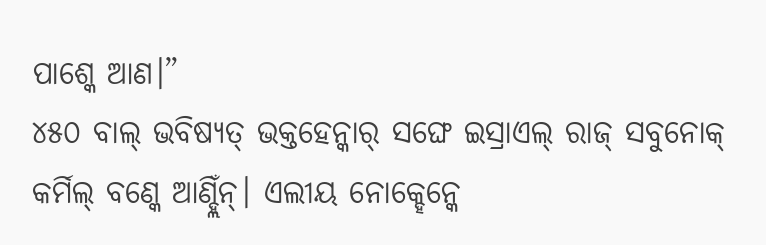ପାଶ୍କେ ଆଣ।”
୪୫୦ ବାଲ୍ ଭବିଷ୍ୟତ୍ ଭକ୍ତହେନ୍କାର୍ ସଙ୍ଘେ ଇସ୍ରାଏଲ୍ ରାଜ୍ ସବୁନୋକ୍ କର୍ମିଲ୍ ବଣ୍କେ ଆଣ୍ହ୍ଲିଁନ୍। ଏଲୀୟ ନୋକ୍ହେନ୍କେ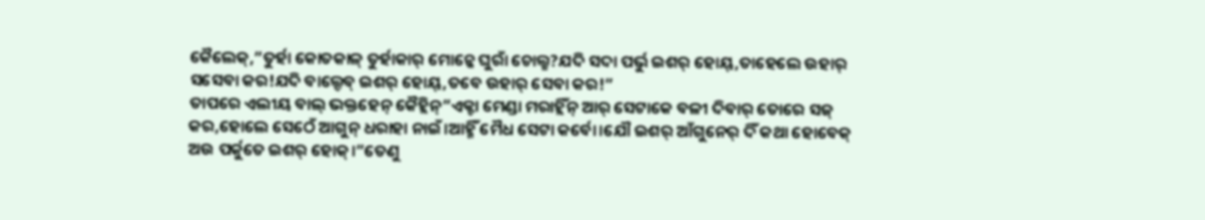କୈଲେକ୍,”ତୁର୍ହା କୋତକାଳ୍ ତୁର୍ହାକାର୍ ମୋନ୍କେ ଘୁରାଁ ଚୋଲ୍ଛ?ଯଦି ସଦା ପର୍ଭୁ ଇଶର୍ ହୋୟ୍,ତାହେଲେ ଉହାର୍ ସସେବା କର!ଯଦି ବାଲ୍ଦେବ୍ ଇଶର୍ ହୋୟ୍,ତବେ ଉହାର୍ ସେବା କର!”
ତାପରେ ଏଲୀୟ ବାଲ୍ ଭକ୍ତହେନ୍ କୈହ୍ଲିନ୍”ଏକ୍ଟା ମେଣ୍ଡା ମରାହ୍ଲିଁନ୍ ଆର୍ ସେଟାକେ ବଳୀ ଦିବାର୍ ତୋରେ ସଜ୍ କର,ହୋଲେ ସେଠେଁ ଆଗୁନ୍ ଧରାହା ନାଇଁ।ଆହ୍ମିଁ ମୈଧ ସେଟା କର୍ବୋ।ଯୌ ଇଶର୍ ଆଁଗୁନେର୍ ଦିଁ କଥା ହୋବେକ୍ ଅଉ ପର୍କୁତେ ଇଶର୍ ହୋକ୍।”ତେଣୁ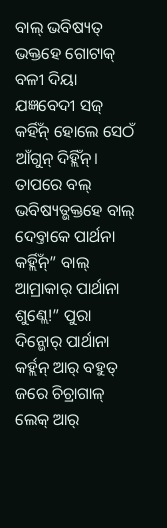ବାଲ୍ ଭବିଷ୍ୟତ୍ ଭକ୍ତହେ ଗୋଟାକ୍ ବଳୀ ଦିୟା ଯଜ୍ଞବେଦୀ ସଜ୍ କର୍ହିଁନ୍ ହୋଲେ ସେଠଁ ଆଁଗୁନ୍ ଦିହ୍ଲିଁନ୍।
ତାପରେ ବଲ୍ ଭବିଷ୍ୟତ୍ଭକ୍ତହେ ବାଲ୍ ଦେବ୍ତାକେ ପାର୍ଥନା କର୍ହ୍ଲିଁନ୍” ବାଲ୍ ଆମ୍ରାକାର୍ ପାର୍ଥାନା ଶୁଣ୍ଲେ!” ପୁରା ଦିନ୍ଭୋର୍ ପାର୍ଥାନା କର୍ହ୍ଲନ୍ ଆର୍ ବହୁତ୍ ଜରେ ଚିଚ୍ରାଗାଳ୍ ଲେକ୍ ଆର୍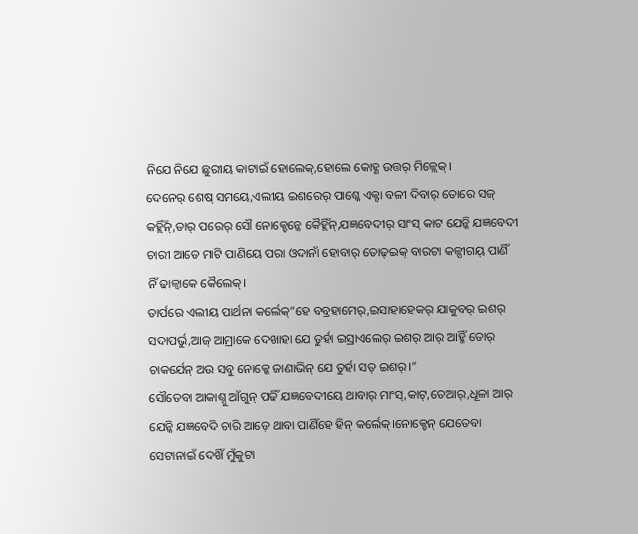ନିଯେ ନିଯେ ଛୁରୀୟ କାଟାଇଁ ହୋଲେକ୍,ହୋଲେ କୋହ୍ଣ ଉତ୍ତର୍ ମିଳ୍ଲେକ୍।
ଦେନେର୍ ଶେଷ୍ ସମୟେ,ଏଲୀୟ ଇଶରେର୍ ପାଶ୍କେ ଏକ୍ଟା ବଳୀ ଦିବାର୍ ତୋରେ ସଜ୍ କର୍ହ୍ଲିଁନ୍,ତାର୍ ପରେର୍ ସୌ ନୋକ୍ହେନ୍କେ କୈହ୍ଲିଁନ୍,ଯଜ୍ଞବେଦୀର୍ ସାଂସ୍ କାଟ ଯେନ୍କି ଯଜ୍ଞବେଦୀ ଚାରୀ ଆଡେ ମାଟି ପାଣିୟେ ପରା ଓଦାନାଁ ହୋବାର୍ ତୋଢ୍ଇକ୍ ବାରଟା କଳ୍ସୀଗୟ୍ ପାଣିଁ ନିଁ ଢାଳ୍ବାକେ କୈଲେକ୍।
ତାର୍ପରେ ଏଲୀୟ ପାର୍ଥନା କର୍ଲେକ୍”ହେ ବବ୍ରହାମେର୍,ଇସାହାହେକର୍ ଯାକୁବର୍ ଇଶର୍ ସଦାପର୍ଭୁ,ଆଜ୍ ଆମ୍ରାକେ ଦେଖାହା ଯେ ତୁର୍ହା ଇସ୍ରାଏଲେର୍ ଇଶର୍ ଆର୍ ଆହ୍ମିଁ ତୋର୍ ଚାକର୍ଯେନ୍ ଅଉ ସବୁ ନୋକ୍କେ ଜାଣାଭିନ୍ ଯେ ତୁର୍ହା ସତ୍ ଇଶର୍।”
ସୌତେବା ଆକାଶ୍ନୁ ଆଁଗୁନ୍ ପଢିଁ ଯଜ୍ଞବେଦୀୟେ ଥାବାର୍ ମାଂସ୍,କାଟ୍,ତେଆର୍,ଧୂଳା ଆର୍ ଯେନ୍କି ଯଜ୍ଞବେଦି ଚାରି ଆଡ଼େ ଥାବା ପାଣିଁହେ ହିନ୍ କର୍ଲେକ୍।ନୋକ୍ହେନ୍ ଯେତେବା ସେଟାନାଇଁ ଦେଖିଁ ମୁଁକୁଟା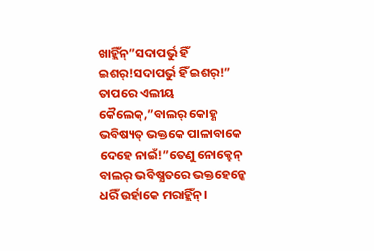ଖାହ୍ଲିଁନ୍”ସଦାପର୍ଭୁ ହିଁ ଇଶର୍!ସଦାପର୍ଭୁ ହିଁ ଇଶର୍!”
ତାପରେ ଏଲୀୟ କୈଲେକ୍,”ବାଲର୍ କୋହ୍ଣ ଭବିଷ୍ୟତ୍ ଭକ୍ତକେ ପାଳାବାକେ ଦେହେ ନାଇଁ!”ତେଣୁ ନୋକ୍ହେନ୍ ବାଲର୍ ଭବିଷ୍ଯତରେ ଭକ୍ତହେନ୍କେ ଧରିଁ ଉର୍ହାକେ ମରାହ୍ଲିଁନ୍।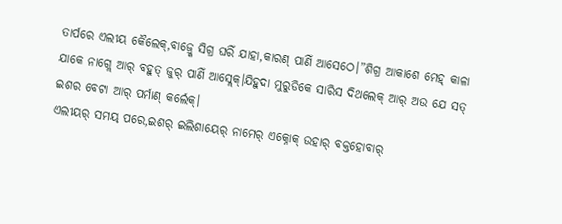ତାର୍ପରେ ଏଲୀୟ କୈଲେକ୍,ବାଜ୍ର୍କେ ସିଗ୍ର ଘରିଁ ଯାହା,କାରଣ୍ ପାଣିଁ ଆସେଠେ।”ଶିଗ୍ର ଆକାଶେ ମେହ୍ କାଳା ଯାକେ ନାଗ୍ଲେ ଆର୍ ବହୁତ୍ ଜୁର୍ ପାଣିଁ ଆସ୍ଲେକ୍।ଯିହୁଦା ମୁରୁଡିକେ ସାରିସ ଦିଥଲେକ୍ ଆର୍ ଅଉ ଯେ ସତ୍ ଇଶର ବେଟା ଆର୍ ପର୍ମାଣ୍ କର୍ଲେକ୍।
ଏଲୀୟର୍ ସମୟ୍ ପରେ,ଇଶର୍ ଇଲିଶାୟେର୍ ନାମେର୍ ଏକ୍ନୋକ୍ ଉହାର୍ ବକ୍ତହୋବାର୍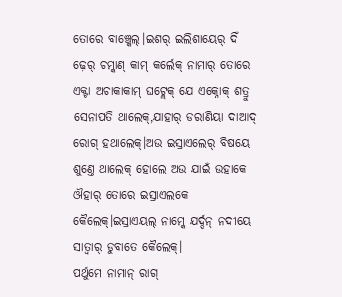ତୋରେ ବାଞ୍ଚ୍କେଲ୍।ଇଶର୍ ଇଲିଶାୟେର୍ ଦିଁ ଢ଼େର୍ ଚମ୍କାଣ୍ କାମ୍ କର୍ଲେକ୍ ନାମାର୍ ତୋରେ ଏକ୍ଟା ଅଚାକାକାମ୍ ଘଟ୍ଲେକ୍ ଯେ ଏକ୍ନୋକ୍ ଶତ୍ରୁ ସେନାପତି ଥାଲେକ୍,ଯାହାର୍ ଡରାଣିୟା ଦାଆଦ୍ ରୋଗ୍ ହଥାଲେକ୍।ଅଉ ଇସ୍ରାଏଲେର୍ ବିଷୟେ ଶୁଣ୍ତେ ଥାଲେକ୍ ହୋଲେ ଅଉ ଯାଇଁ ଉହାକେ ଔହାର୍ ତୋରେ ଇସ୍ରାଏଲକେ କୈଲେକ୍।ଇସ୍ରାଏୟଲ୍ ନାମ୍କେ ଯର୍ଦ୍ଦନ୍ ନଦୀୟେ ସାତ୍ବାର୍ ଡୁବାତେ କୈଲେକ୍।
ପର୍ଥୁମେ ନାମାନ୍ ରାଗ୍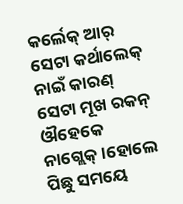କର୍ଲେକ୍ ଆର୍ ସେଟା କର୍ଥାଲେକ୍ ନାଇଁ କାରଣ୍ ସେଟା ମୂଖ ରକନ୍ ଔହେକେ ନାଗ୍ଲେକ୍।ହୋଲେ ପିଛୁ ସମୟେ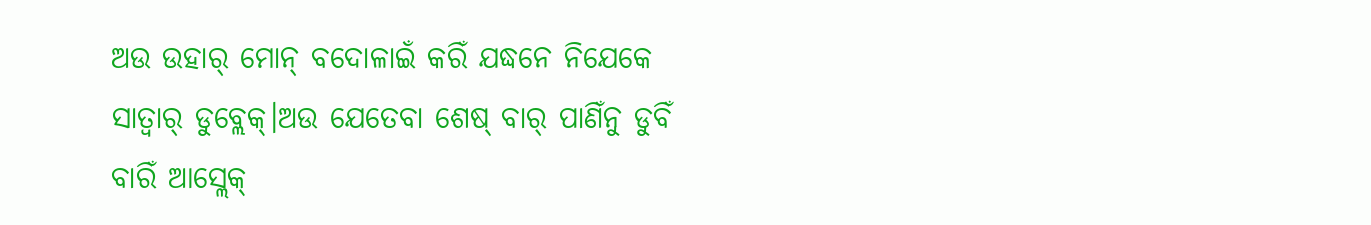ଅଉ ଉହାର୍ ମୋନ୍ ବଦୋଳାଇଁ କରିଁ ଯଦ୍ଧନେ ନିଯେକେ ସାତ୍ବାର୍ ଡୁବ୍ଲେକ୍।ଅଉ ଯେତେବା ଶେଷ୍ ବାର୍ ପାଣିଁନୁ ଡୁବିଁ ବାରିଁ ଆସ୍ଲେକ୍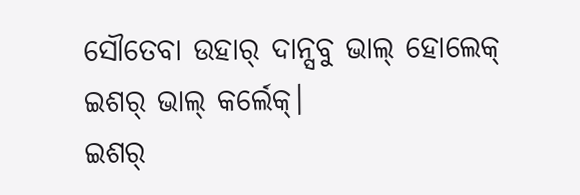ସୌତେବା ଉହାର୍ ଦାନ୍ସବୁ ଭାଲ୍ ହୋଲେକ୍ ଇଶର୍ ଭାଲ୍ କର୍ଲେକ୍।
ଇଶର୍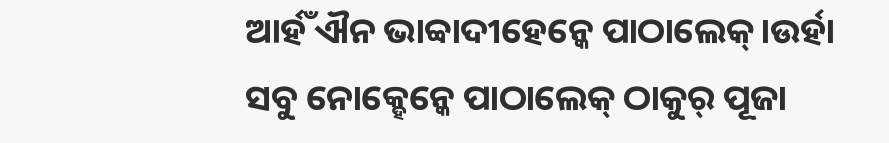ଆର୍ହଁ ଐନ ଭାବ୍ବାଦୀହେନ୍କେ ପାଠାଲେକ୍।ଉର୍ହା ସବୁ ନୋକ୍ହେନ୍କେ ପାଠାଲେକ୍ ଠାକୁର୍ ପୂଜା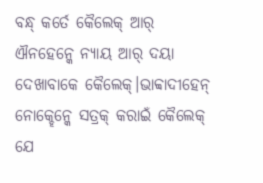ବନ୍ଧ୍ କର୍ତେ କୈଲେକ୍ ଆର୍ ଐନହେନ୍କେ ନ୍ୟାୟ ଆର୍ ଦୟା ଦେଖାବାକେ କୈଲେକ୍।ଭାବ୍ବାଦୀହେନ୍ ନୋକ୍ହେନ୍କେ ସତ୍ରକ୍ କରାଇଁ କୈଲେକ୍ ଯେ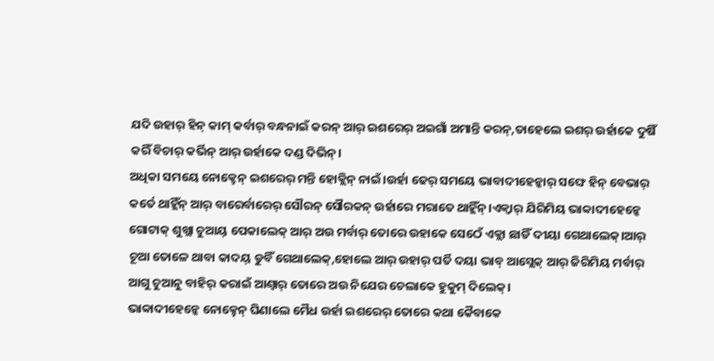ଯଦି ଉହାର୍ ହିନ୍ କାମ୍ କର୍ବାର୍ ବନ୍ଧନାଇଁ କରନ୍ ଆର୍ ଇଶରେର୍ ଅଇଗାଁ ଅମାନ୍ତି କରନ୍,ତାହେଲେ ଇଶର୍ ଉର୍ହାକେ ଦୁଷିଁ କରିଁ ବିଚାର୍ କର୍ଭିନ୍ ଆର୍ ଉର୍ହାକେ ଦଣ୍ଡ ଦିଭିନ୍।
ଅଧିକା ସମୟେ ନୋକ୍ହେନ୍ ଇଶରେର୍ ମନ୍ତି ହୋକ୍ଲିନ୍ ନାଇଁ।ଉର୍ହା ଢେର୍ ସମୟେ ଭାବାଦୀହେନ୍କାର୍ ସଙ୍ଘେ ହିନ୍ ବେଭାର୍ କର୍ତେ ଥାହ୍ଲିଁନ୍ ଆର୍ ବାରେର୍ବାରେର୍ ସୌରନ୍ ସୌରକନ୍ ଉର୍ହାରେ ମରାତେ ଥାହ୍ଲିଁନ୍।ଏକ୍ବାର୍ ଯିରିମିୟ ଭାବ୍ବାଦୀହେନ୍କେ ଗୋଟାକ୍ ଶୁଖ୍ଲା ଚୁଆୟ୍ ପେକାଲେକ୍ ଆର୍ ଅଉ ମର୍ବାର୍ ତୋରେ ଉହାକେ ସେଠେଁ ଏକ୍ଲା ଛାଡିଁ ଦୀୟା ଗେଥାଲେକ୍।ଆର୍ ଚୂଆ ତୋଳେ ଥାବା କାଦୟ୍ ଡୁବିଁ ଗେଥାଲେକ୍,ହୋଲେ ଆର୍ ଉହାର୍ ପର୍ତି ଦୟା ଭାବ୍ ଆସ୍ଲେକ୍ ଆର୍ ଜିରିମିୟ ମର୍ବାର୍ ଆଗୁ ଚୁଆନୁ ବାହିର୍ କରାଇଁ ଆଣ୍ବାର୍ ତୋରେ ଅଉ ନିଯେର ଚେଲାକେ ହୁକୁମ୍ ଦିଲେକ୍।
ଭାବ୍ବାଦୀହେନ୍କେ ନୋକ୍ହେନ୍ ଘିଣାଲେ ମୈଧ ଉର୍ହା ଇଶରେର୍ ତୋରେ କଥା କୈବାକେ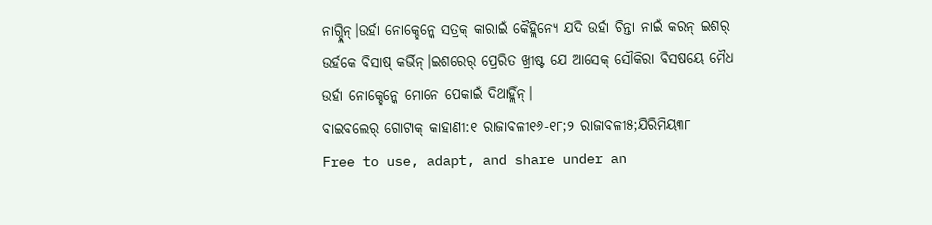ନାଗ୍ହ୍ଲିନ୍।ଉର୍ହା ନୋକ୍ହେନ୍କେ ସତ୍ରକ୍ କାରାଇଁ କୈହ୍ଲିନ୍ଯେ ଯଦି ଉର୍ହା ଚିନ୍ତା ନାଇଁ କରନ୍ ଇଶର୍ ଉର୍ହକେ ବିସାଷ୍ କର୍ଭିନ୍।ଇଶରେର୍ ପ୍ରେରିତ ଖ୍ରୀଷ୍ଟ ଯେ ଆସେକ୍ ସୌକିରା ବିସଷୟେ ମୈଧ ଉର୍ହା ନୋକ୍ହେନ୍କେ ମୋନେ ପେକାଇଁ ଦିଥାହ୍ଲିଁନ୍।
ବାଇବଲେର୍ ଗୋଟାକ୍ କାହାଣୀ:୧ ରାଜାବଳୀ୧୬-୧୮;୨ ରାଜାବଳୀ୫;ଯିରିମିୟ୩୮
Free to use, adapt, and share under an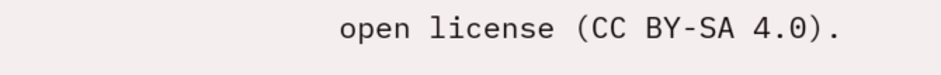open license (CC BY-SA 4.0).